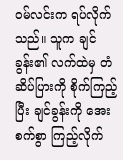ဝမ်လင်းက ရပ်လိုက်သည်။ သူက ချင်ခွန်း၏ လက်ထဲမှ တံဆိပ်ပြားကို စိုက်ကြည့်ပြီး ချင်ခွန်းကို အေးစက်စွာ ကြည့်လိုက်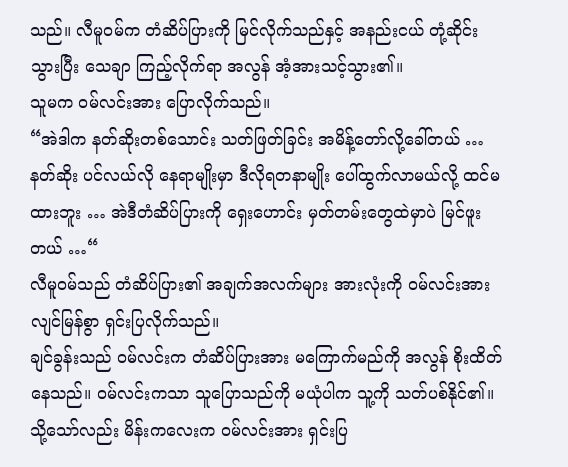သည်။ လီမူဝမ်က တံဆိပ်ပြားကို မြင်လိုက်သည်နှင့် အနည်းငယ် တုံ့ဆိုင်းသွားပြီး သေချာ ကြည့်လိုက်ရာ အလွန် အံ့အားသင့်သွား၏။
သူမက ဝမ်လင်းအား ပြောလိုက်သည်။
“အဲဒါက နတ်ဆိုးတစ်သောင်း သတ်ဖြတ်ခြင်း အမိန့်တော်လို့ခေါ်တယ် … နတ်ဆိုး ပင်လယ်လို နေရာမျိုးမှာ ဒီလိုရတနာမျိုး ပေါ်ထွက်လာမယ်လို့ ထင်မထားဘူး … အဲဒီတံဆိပ်ပြားကို ရှေးဟောင်း မှတ်တမ်းတွေထဲမှာပဲ မြင်ဖူးတယ် …“
လီမူဝမ်သည် တံဆိပ်ပြား၏ အချက်အလက်များ အားလုံးကို ဝမ်လင်းအား လျင်မြန်စွာ ရှင်းပြလိုက်သည်။
ချင်ခွန်းသည် ဝမ်လင်းက တံဆိပ်ပြားအား မကြောက်မည်ကို အလွန် စိုးထိတ်နေသည်။ ဝမ်လင်းကသာ သူပြောသည်ကို မယုံပါက သူ့ကို သတ်ပစ်နိုင်၏။
သို့သော်လည်း မိန်းကလေးက ဝမ်လင်းအား ရှင်းပြ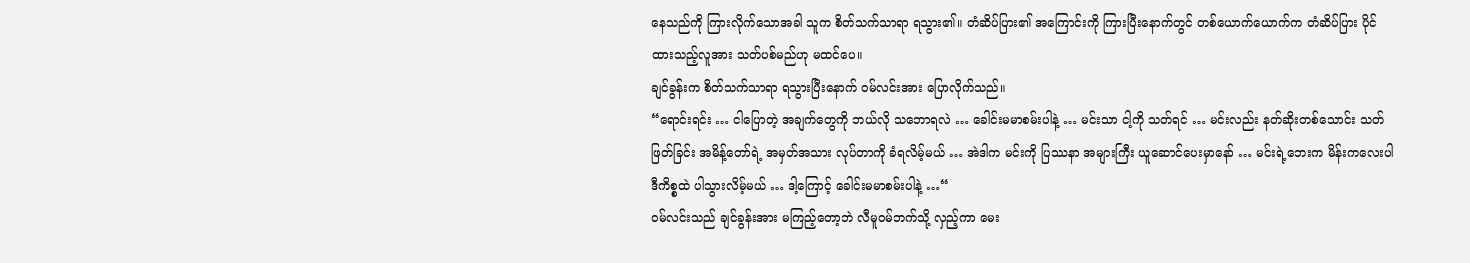နေသည်ကို ကြားလိုက်သောအခါ သူက စိတ်သက်သာရာ ရသွား၏။ တံဆိပ်ပြား၏ အကြောင်းကို ကြားပြီးနောက်တွင် တစ်ယောက်ယောက်က တံဆိပ်ပြား ပိုင်ထားသည့်လူအား သတ်ပစ်မည်ဟု မထင်ပေ။
ချင်ခွန်းက စိတ်သက်သာရာ ရသွားပြီးနောက် ဝမ်လင်းအား ပြောလိုက်သည်။
“ရောင်းရင်း … ငါပြောတဲ့ အချက်တွေကို ဘယ်လို သဘောရလဲ … ခေါင်းမမာစမ်းပါနဲ့ … မင်းသာ ငါ့ကို သတ်ရင် … မင်းလည်း နတ်ဆိုးတစ်သောင်း သတ်ဖြတ်ခြင်း အမိန့်တော်ရဲ့ အမှတ်အသား လုပ်တာကို ခံရလိမ့်မယ် … အဲဒါက မင်းကို ပြဿနာ အများကြီး ယူဆောင်ပေးမှာနော် … မင်းရဲ့ဘေးက မိန်းကလေးပါ ဒီကိစ္စထဲ ပါသွားလိမ့်မယ် … ဒါ့ကြောင့် ခေါင်းမမာစမ်းပါနဲ့ …“
ဝမ်လင်းသည် ချင်ခွန်းအား မကြည့်တော့ဘဲ လီမူဝမ်ဘက်သို့ လှည့်ကာ မေး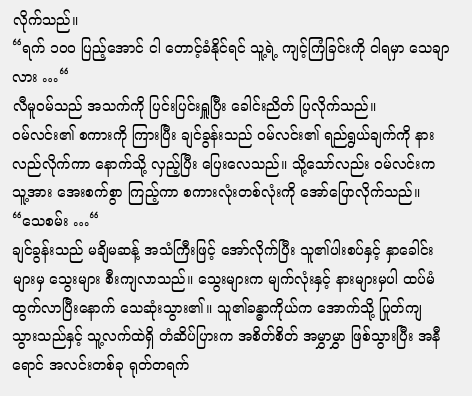လိုက်သည်။
“ရက် ၁၀၀ ပြည့်အောင် ငါ တောင့်ခံနိုင်ရင် သူ့ရဲ့ ကျင့်ကြံခြင်းကို ငါရမှာ သေချာလား …“
လီမူဝမ်သည် အသက်ကို ပြင်းပြင်းရှူပြီး ခေါင်းညိတ် ပြလိုက်သည်။
ဝမ်လင်း၏ စကားကို ကြားပြီး ချင်ခွန်းသည် ဝမ်လင်း၏ ရည်ရွယ်ချက်ကို နားလည်လိုက်ကာ နောက်သို့ လှည့်ပြီး ပြေးလေသည်။ သို့သော်လည်း ဝမ်လင်းက သူ့အား အေးစက်စွာ ကြည့်ကာ စကားလုံးတစ်လုံးကို အော်ပြောလိုက်သည်။
“သေစမ်း …“
ချင်ခွန်းသည် မချိမဆန့် အသံကြီးဖြင့် အော်လိုက်ပြီး သူ၏ပါးစပ်နှင့် နှာခေါင်းများမှ သွေးများ စီးကျလာသည်။ သွေးများက မျက်လုံးနှင့် နားများမှပါ ထပ်မံ ထွက်လာပြီးနောက် သေဆုံးသွား၏။ သူ၏ခန္ဓာကိုယ်က အောက်သို့ ပြုတ်ကျ သွားသည်နှင့် သူ့လက်ထဲရှိ တံဆိပ်ပြားက အစိတ်စိတ် အမွှာမွှာ ဖြစ်သွားပြီး အနီရောင် အလင်းတစ်ခု ရုတ်တရက်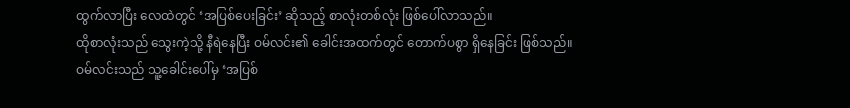ထွက်လာပြီး လေထဲတွင် ‘အပြစ်ပေးခြင်း’ ဆိုသည့် စာလုံးတစ်လုံး ဖြစ်ပေါ်လာသည်။
ထိုစာလုံးသည် သွေးကဲ့သို့ နီရဲနေပြီး ဝမ်လင်း၏ ခေါင်းအထက်တွင် တောက်ပစွာ ရှိနေခြင်း ဖြစ်သည်။
ဝမ်လင်းသည် သူ့ခေါင်းပေါ်မှ ‘အပြစ်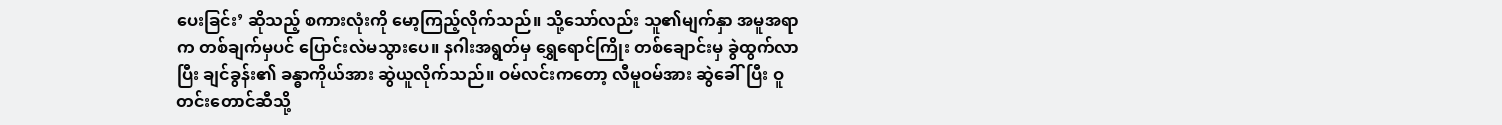ပေးခြင်း’ ဆိုသည့် စကားလုံးကို မော့ကြည့်လိုက်သည်။ သို့သော်လည်း သူ၏မျက်နှာ အမူအရာက တစ်ချက်မှပင် ပြောင်းလဲမသွားပေ။ နဂါးအရွတ်မှ ရွှေရောင်ကြိုး တစ်ချောင်းမှ ခွဲထွက်လာပြီး ချင်ခွန်း၏ ခန္ဓာကိုယ်အား ဆွဲယူလိုက်သည်။ ဝမ်လင်းကတော့ လီမူဝမ်အား ဆွဲခေါ်ပြီး ဝူတင်းတောင်ဆီသို့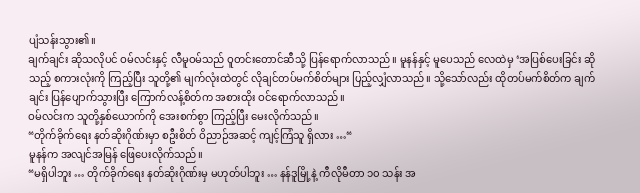ပျံသန်းသွား၏။
ချက်ချင်း ဆိုသလိုပင် ဝမ်လင်းနှင့် လီမူဝမ်သည် ဝူတင်းတောင်ဆီသို့ ပြန်ရောက်လာသည်။ မူနန်နှင့် မူပေသည် လေထဲမှ ‘အပြစ်ပေးခြင်း ဆိုသည့် စကားလုံးကို ကြည့်ပြီး သူတို့၏ မျက်လုံးထဲတွင် လိုချင်တပ်မက်စိတ်များ ပြည့်လျှံလာသည်။ သို့သော်လည်း ထိုတပ်မက်စိတ်က ချက်ချင်း ပြန်ပျောက်သွားပြီး ကြောက်လန့်စိတ်က အစားထိုး ဝင်ရောက်လာသည်။
ဝမ်လင်းက သူတို့နှစ်ယောက်ကို အေးစက်စွာ ကြည့်ပြီး မေးလိုက်သည်။
“တိုက်ခိုက်ရေး နတ်ဆိုးဂိုဏ်းမှာ စဦးစိတ် ဝိညာဉ်အဆင့် ကျင့်ကြံသူ ရှိလား …“
မူနန်က အလျင်အမြန် ဖြေပေးလိုက်သည်။
“မရှိပါဘူး … တိုက်ခိုက်ရေး နတ်ဆိုးဂိုဏ်းမှ မဟုတ်ပါဘူး … နန်ဒူမြို့နဲ့ ကီလိုမီတာ ၁၀ သန်း အ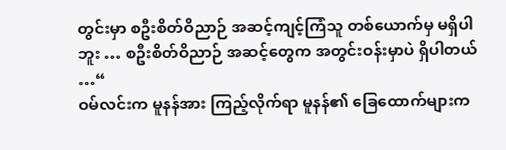တွင်းမှာ စဦးစိတ်ဝိညာဉ် အဆင့်ကျင့်ကြံသူ တစ်ယောက်မှ မရှိပါဘူး … စဦးစိတ်ဝိညာဉ် အဆင့်တွေက အတွင်းဝန်းမှာပဲ ရှိပါတယ် …“
ဝမ်လင်းက မူနန်အား ကြည့်လိုက်ရာ မူနန်၏ ခြေထောက်များက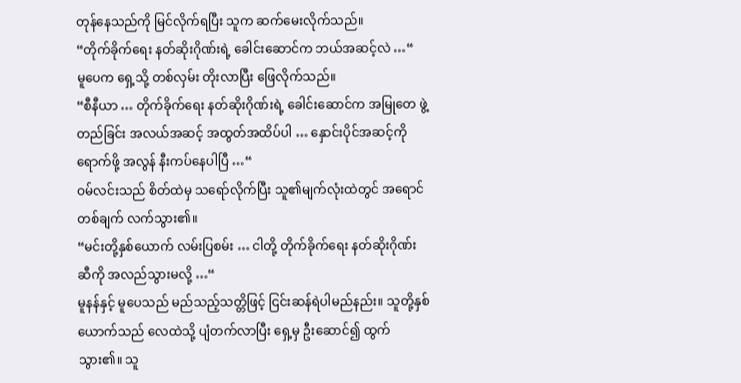တုန်နေသည်ကို မြင်လိုက်ရပြီး သူက ဆက်မေးလိုက်သည်။
“တိုက်ခိုက်ရေး နတ်ဆိုးဂိုဏ်းရဲ့ ခေါင်းဆောင်က ဘယ်အဆင့်လဲ …“
မူပေက ရှေ့သို့ တစ်လှမ်း တိုးလာပြီး ဖြေလိုက်သည်။
“စီနီယာ … တိုက်ခိုက်ရေး နတ်ဆိုးဂိုဏ်းရဲ့ ခေါင်းဆောင်က အမြုတေ ဖွဲ့တည်ခြင်း အလယ်အဆင့် အထွတ်အထိပ်ပါ … နှောင်းပိုင်အဆင့်ကို ရောက်ဖို့ အလွန် နီးကပ်နေပါပြီ …“
ဝမ်လင်းသည် စိတ်ထဲမှ သရော်လိုက်ပြီး သူ၏မျက်လုံးထဲတွင် အရောင်တစ်ချက် လက်သွား၏။
“မင်းတို့နှစ်ယောက် လမ်းပြစမ်း … ငါတို့ တိုက်ခိုက်ရေး နတ်ဆိုးဂိုဏ်းဆီကို အလည်သွားမလို့ …“
မူနန်နှင့် မူပေသည် မည်သည့်သတ္တိဖြင့် ငြင်းဆန်ရဲပါမည်နည်း။ သူတို့နှစ်ယောက်သည် လေထဲသို့ ပျံတက်လာပြီး ရှေ့မှ ဦးဆောင်၍ ထွက်သွား၏။ သူ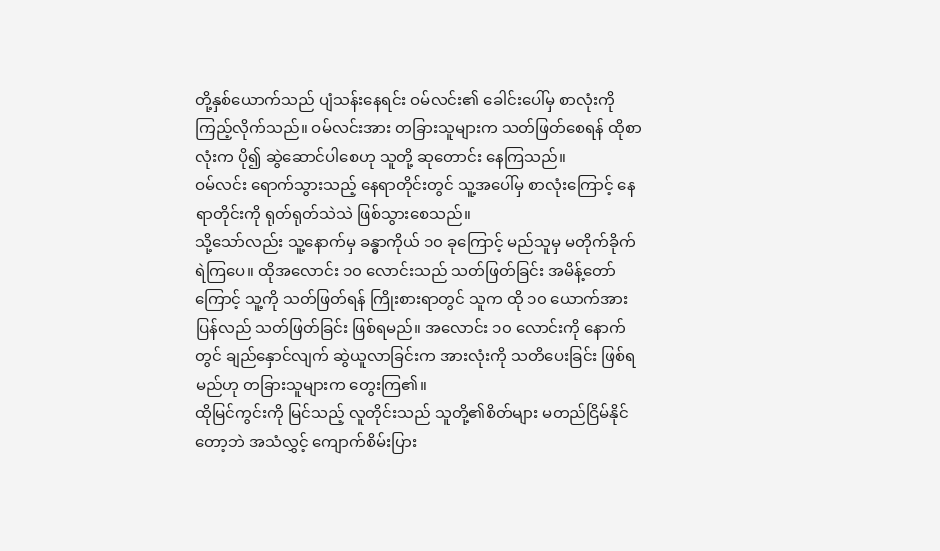တို့နှစ်ယောက်သည် ပျံသန်းနေရင်း ဝမ်လင်း၏ ခေါင်းပေါ်မှ စာလုံးကို ကြည့်လိုက်သည်။ ဝမ်လင်းအား တခြားသူများက သတ်ဖြတ်စေရန် ထိုစာလုံးက ပို၍ ဆွဲဆောင်ပါစေဟု သူတို့ ဆုတောင်း နေကြသည်။
ဝမ်လင်း ရောက်သွားသည့် နေရာတိုင်းတွင် သူ့အပေါ်မှ စာလုံးကြောင့် နေရာတိုင်းကို ရုတ်ရုတ်သဲသဲ ဖြစ်သွားစေသည်။
သို့သော်လည်း သူ့နောက်မှ ခန္ဓာကိုယ် ၁၀ ခုကြောင့် မည်သူမှ မတိုက်ခိုက်ရဲကြပေ။ ထိုအလောင်း ၁၀ လောင်းသည် သတ်ဖြတ်ခြင်း အမိန့်တော်ကြောင့် သူ့ကို သတ်ဖြတ်ရန် ကြိုးစားရာတွင် သူက ထို ၁၀ ယောက်အား ပြန်လည် သတ်ဖြတ်ခြင်း ဖြစ်ရမည်။ အလောင်း ၁၀ လောင်းကို နောက်တွင် ချည်နှောင်လျက် ဆွဲယူလာခြင်းက အားလုံးကို သတိပေးခြင်း ဖြစ်ရမည်ဟု တခြားသူများက တွေးကြ၏။
ထိုမြင်ကွင်းကို မြင်သည့် လူတိုင်းသည် သူတို့၏စိတ်များ မတည်ငြိမ်နိုင်တော့ဘဲ အသံလွှင့် ကျောက်စိမ်းပြား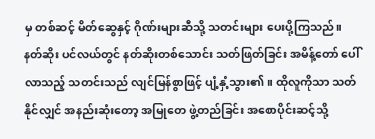မှ တစ်ဆင့် မိတ်ဆွေနှင့် ဂိုဏ်းများဆီသို့ သတင်းများ ပေးပို့ကြသည်။
နတ်ဆိုး ပင်လယ်တွင် နတ်ဆိုးတစ်သောင်း သတ်ဖြတ်ခြင်း အမိန့်တော် ပေါ်လာသည့် သတင်းသည် လျင်မြန်စွာဖြင့် ပျံ့နှံ့သွား၏။ ထိုလူကိုသာ သတ်နိုင်လျှင် အနည်းဆုံးတော့ အမြုတေ ဖွဲ့တည်ခြင်း အစောပိုင်းဆင့်သို့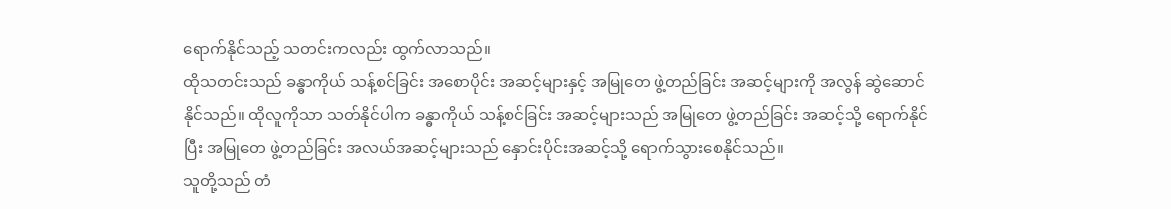ရောက်နိုင်သည့် သတင်းကလည်း ထွက်လာသည်။
ထိုသတင်းသည် ခန္ဓာကိုယ် သန့်စင်ခြင်း အစောပိုင်း အဆင့်များနှင့် အမြုတေ ဖွဲ့တည်ခြင်း အဆင့်များကို အလွန် ဆွဲဆောင်နိုင်သည်။ ထိုလူကိုသာ သတ်နိုင်ပါက ခန္ဓာကိုယ် သန့်စင်ခြင်း အဆင့်များသည် အမြုတေ ဖွဲ့တည်ခြင်း အဆင့်သို့ ရောက်နိုင်ပြီး အမြုတေ ဖွဲ့တည်ခြင်း အလယ်အဆင့်များသည် နှောင်းပိုင်းအဆင့်သို့ ရောက်သွားစေနိုင်သည်။
သူတို့သည် တံ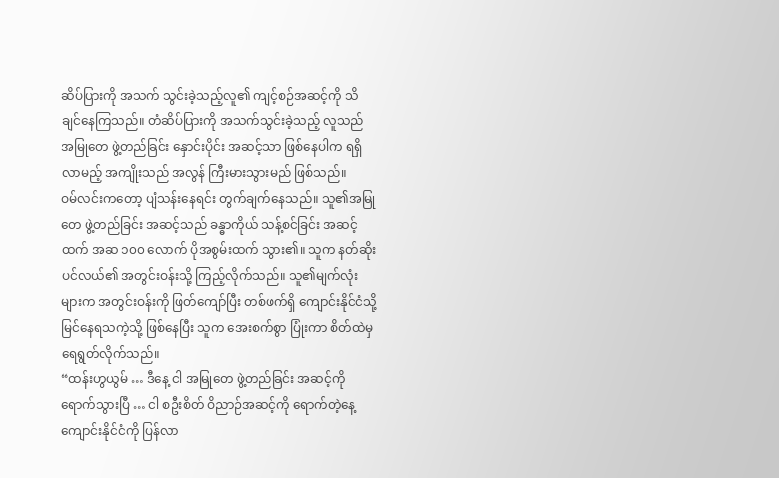ဆိပ်ပြားကို အသက် သွင်းခဲ့သည့်လူ၏ ကျင့်စဉ်အဆင့်ကို သိချင်နေကြသည်။ တံဆိပ်ပြားကို အသက်သွင်းခဲ့သည့် လူသည် အမြုတေ ဖွဲ့တည်ခြင်း နှောင်းပိုင်း အဆင့်သာ ဖြစ်နေပါက ရရှိလာမည့် အကျိုးသည် အလွန် ကြီးမားသွားမည် ဖြစ်သည်။
ဝမ်လင်းကတော့ ပျံသန်းနေရင်း တွက်ချက်နေသည်။ သူ၏အမြုတေ ဖွဲ့တည်ခြင်း အဆင့်သည် ခန္ဓာကိုယ် သန့်စင်ခြင်း အဆင့်ထက် အဆ ၁၀၀ လောက် ပိုအစွမ်းထက် သွား၏။ သူက နတ်ဆိုးပင်လယ်၏ အတွင်းဝန်းသို့ ကြည့်လိုက်သည်။ သူ၏မျက်လုံးများက အတွင်းဝန်းကို ဖြတ်ကျော်ပြီး တစ်ဖက်ရှိ ကျောင်းနိုင်ငံသို့ မြင်နေရသကဲ့သို့ ဖြစ်နေပြီး သူက အေးစက်စွာ ပြုံးကာ စိတ်ထဲမှ ရေရွတ်လိုက်သည်။
“ထန်းဟွယွမ် … ဒီနေ့ ငါ အမြုတေ ဖွဲ့တည်ခြင်း အဆင့်ကို ရောက်သွားပြီ … ငါ စဦးစိတ် ဝိညာဉ်အဆင့်ကို ရောက်တဲ့နေ့ ကျောင်းနိုင်ငံကို ပြန်လာ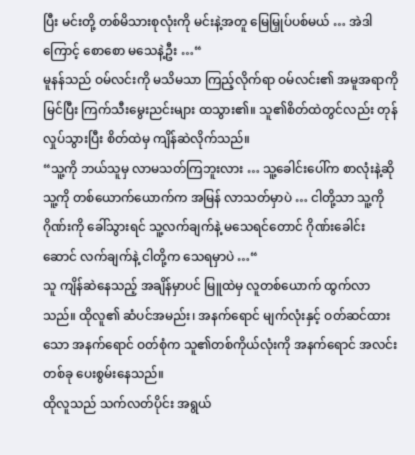ပြီး မင်းတို့ တစ်မိသားစုလုံးကို မင်းနဲ့အတူ မြေမြှုပ်ပစ်မယ် … အဲဒါကြောင့် စောစော မသေနဲ့ဦး …“
မူနန်သည် ဝမ်လင်းကို မသိမသာ ကြည့်လိုက်ရာ ဝမ်လင်း၏ အမူအရာကို မြင်ပြီး ကြက်သီးမွေးညင်းများ ထသွား၏။ သူ၏စိတ်ထဲတွင်လည်း တုန်လှုပ်သွားပြီး စိတ်ထဲမှ ကျိန်ဆဲလိုက်သည်။
“သူ့ကို ဘယ်သူမှ လာမသတ်ကြဘူးလား … သူ့ခေါင်းပေါ်က စာလုံးနဲ့ဆို သူ့ကို တစ်ယောက်ယောက်က အမြန် လာသတ်မှာပဲ … ငါတို့သာ သူ့ကို ဂိုဏ်းကို ခေါ်သွားရင် သူ့လက်ချက်နဲ့ မသေရင်တောင် ဂိုဏ်းခေါင်းဆောင် လက်ချက်နဲ့ ငါတို့က သေရမှာပဲ …“
သူ ကျိန်ဆဲနေသည့် အချိန်မှာပင် မြူထဲမှ လူတစ်ယောက် ထွက်လာသည်။ ထိုလူ၏ ဆံပင်အမည်း၊ အနက်ရောင် မျက်လုံးနှင့် ဝတ်ဆင်ထားသော အနက်ရောင် ဝတ်စုံက သူ၏တစ်ကိုယ်လုံးကို အနက်ရောင် အလင်းတစ်ခု ပေးစွမ်းနေသည်။
ထိုလူသည် သက်လတ်ပိုင်း အရွယ်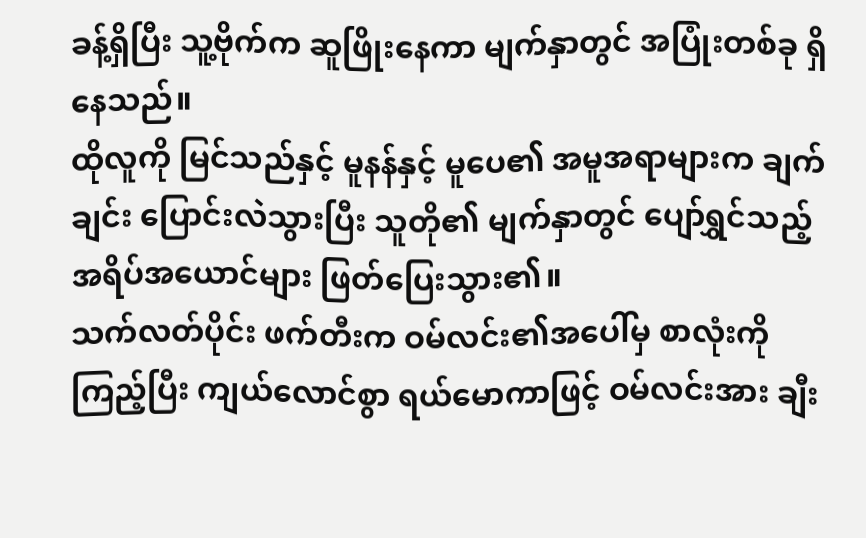ခန့်ရှိပြီး သူ့ဗိုက်က ဆူဖြိုးနေကာ မျက်နှာတွင် အပြုံးတစ်ခု ရှိနေသည်။
ထိုလူကို မြင်သည်နှင့် မူနန်နှင့် မူပေ၏ အမူအရာများက ချက်ချင်း ပြောင်းလဲသွားပြီး သူတို၏ မျက်နှာတွင် ပျော်ရွှင်သည့် အရိပ်အယောင်များ ဖြတ်ပြေးသွား၏။
သက်လတ်ပိုင်း ဖက်တီးက ဝမ်လင်း၏အပေါ်မှ စာလုံးကို ကြည့်ပြီး ကျယ်လောင်စွာ ရယ်မောကာဖြင့် ဝမ်လင်းအား ချီး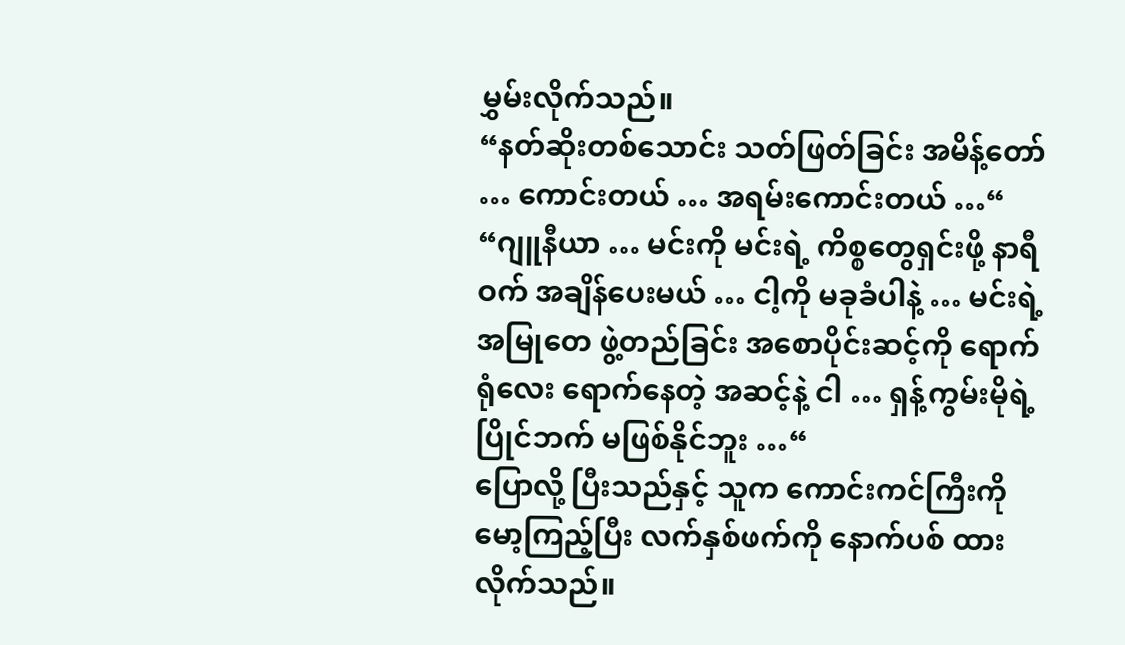မွှမ်းလိုက်သည်။
“နတ်ဆိုးတစ်သောင်း သတ်ဖြတ်ခြင်း အမိန့်တော် … ကောင်းတယ် … အရမ်းကောင်းတယ် …“
“ဂျူနီယာ … မင်းကို မင်းရဲ့ ကိစ္စတွေရှင်းဖို့ နာရီဝက် အချိန်ပေးမယ် … ငါ့ကို မခုခံပါနဲ့ … မင်းရဲ့ အမြုတေ ဖွဲ့တည်ခြင်း အစောပိုင်းဆင့်ကို ရောက်ရုံလေး ရောက်နေတဲ့ အဆင့်နဲ့ ငါ … ရှန့်ကွမ်းမိုရဲ့ ပြိုင်ဘက် မဖြစ်နိုင်ဘူး …“
ပြောလို့ ပြီးသည်နှင့် သူက ကောင်းကင်ကြီးကို မော့ကြည့်ပြီး လက်နှစ်ဖက်ကို နောက်ပစ် ထားလိုက်သည်။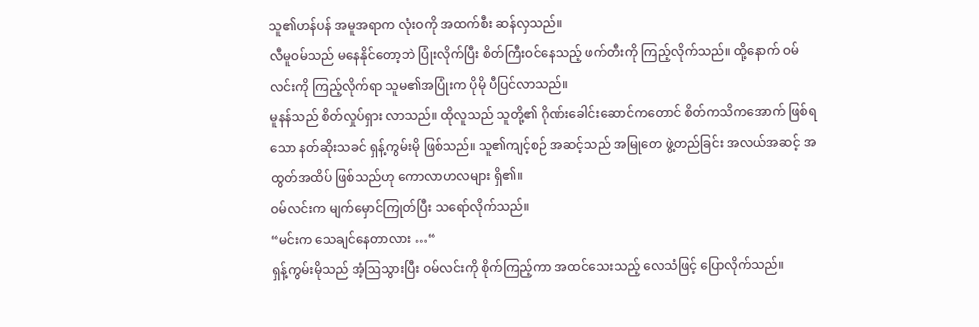သူ၏ဟန်ပန် အမူအရာက လုံးဝကို အထက်စီး ဆန်လှသည်။
လီမူဝမ်သည် မနေနိုင်တော့ဘဲ ပြုံးလိုက်ပြီး စိတ်ကြီးဝင်နေသည့် ဖက်တီးကို ကြည့်လိုက်သည်။ ထို့နောက် ဝမ်လင်းကို ကြည့်လိုက်ရာ သူမ၏အပြုံးက ပိုမို ပီပြင်လာသည်။
မူနန်သည် စိတ်လှုပ်ရှား လာသည်။ ထိုလူသည် သူတို့၏ ဂိုဏ်းခေါင်းဆောင်ကတောင် စိတ်ကသိကအောက် ဖြစ်ရသော နတ်ဆိုးသခင် ရှန့်ကွမ်းမို ဖြစ်သည်။ သူ၏ကျင့်စဉ် အဆင့်သည် အမြုတေ ဖွဲ့တည်ခြင်း အလယ်အဆင့် အထွတ်အထိပ် ဖြစ်သည်ဟု ကောလာဟလများ ရှိ၏။
ဝမ်လင်းက မျက်မှောင်ကြုတ်ပြီး သရော်လိုက်သည်။
“မင်းက သေချင်နေတာလား …“
ရှန့်ကွမ်းမိုသည် အံ့ဩသွားပြီး ဝမ်လင်းကို စိုက်ကြည့်ကာ အထင်သေးသည့် လေသံဖြင့် ပြောလိုက်သည်။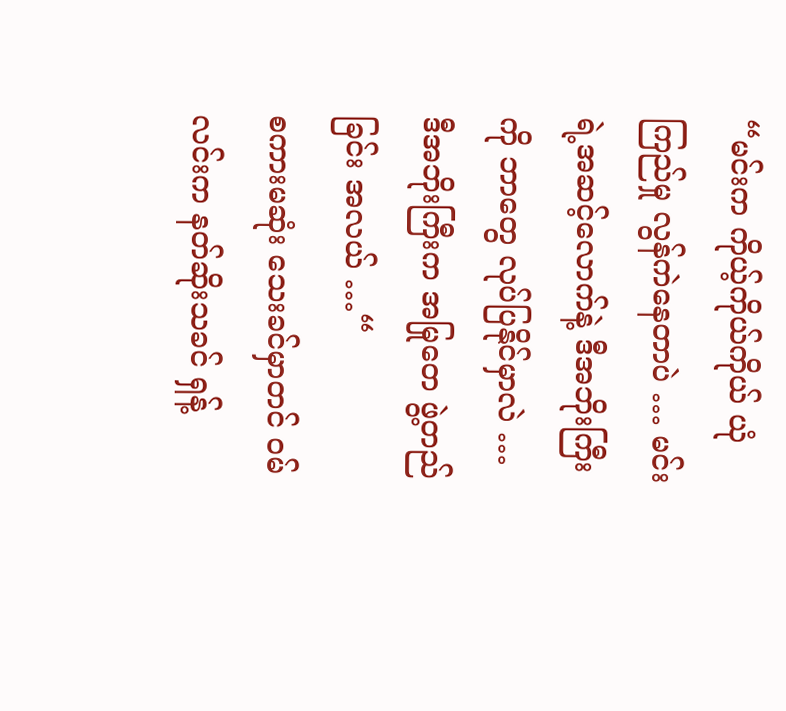“မင်းက ကိုယ့်ကိုယ်ကိုယ် ယုံကြည်မှု လွန်ကဲနေတာပဲ … မင်းရဲ့အဆင့်လောက်နဲ့ ဒီအဘိုးကြီးကို ဘာတွေ လုပ်ပြနိုင်မှာလဲ … ဒီအဘိုးကြီးက အမြုတေ ဖွဲ့တည်ခြင်း အလယ် …“
စကားမဆုံး သေးခင်မှာတင် ဝမ်လင်းက နတ်ဆိုးသခင် ရှန့်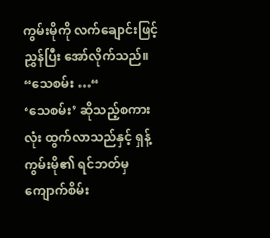ကွမ်းမိုကို လက်ချောင်းဖြင့် ညွှန်ပြီး အော်လိုက်သည်။
“သေစမ်း …“
‘သေစမ်း’ ဆိုသည့်စကားလုံး ထွက်လာသည်နှင့် ရှန့်ကွမ်းမို၏ ရင်ဘတ်မှ ကျောက်စိမ်း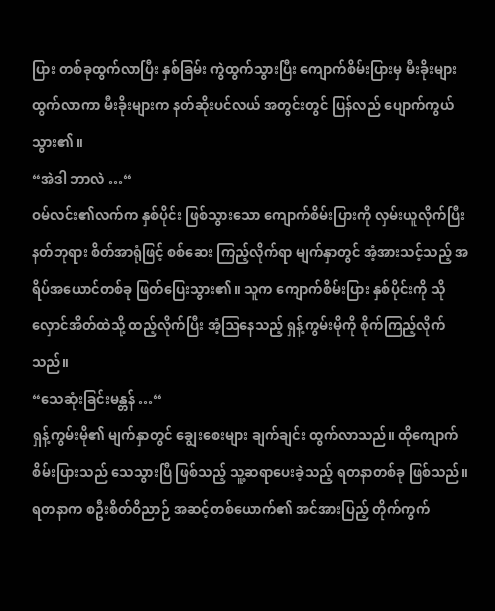ပြား တစ်ခုထွက်လာပြီး နှစ်ခြမ်း ကွဲထွက်သွားပြီး ကျောက်စိမ်းပြားမှ မီးခိုးများ ထွက်လာကာ မီးခိုးများက နတ်ဆိုးပင်လယ် အတွင်းတွင် ပြန်လည် ပျောက်ကွယ်သွား၏။
“အဲဒါ ဘာလဲ …“
ဝမ်လင်း၏လက်က နှစ်ပိုင်း ဖြစ်သွားသော ကျောက်စိမ်းပြားကို လှမ်းယူလိုက်ပြီး နတ်ဘုရား စိတ်အာရုံဖြင့် စစ်ဆေး ကြည့်လိုက်ရာ မျက်နှာတွင် အံ့အားသင့်သည့် အရိပ်အယောင်တစ်ခု ဖြတ်ပြေးသွား၏။ သူက ကျောက်စိမ်းပြား နှစ်ပိုင်းကို သိုလှောင်အိတ်ထဲသို့ ထည့်လိုက်ပြီး အံ့ဩနေသည့် ရှန့်ကွမ်းမိုကို စိုက်ကြည့်လိုက်သည်။
“သေဆုံးခြင်းမန္တန် …“
ရှန့်ကွမ်းမို၏ မျက်နှာတွင် ချွေးစေးများ ချက်ချင်း ထွက်လာသည်။ ထိုကျောက်စိမ်းပြားသည် သေသွားပြီ ဖြစ်သည့် သူ့ဆရာပေးခဲ့သည့် ရတနာတစ်ခု ဖြစ်သည်။ ရတနာက စဦးစိတ်ဝိညာဉ် အဆင့်တစ်ယောက်၏ အင်အားပြည့် တိုက်ကွက်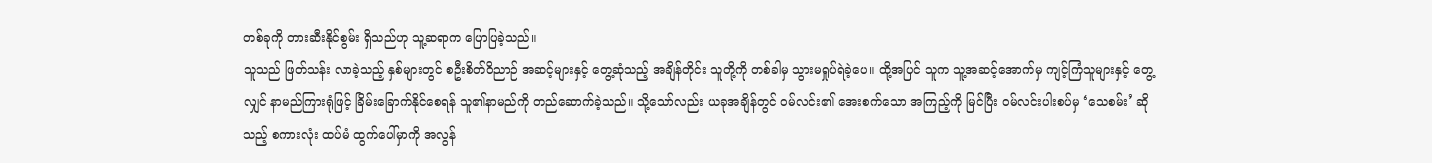တစ်ခုကို တားဆီးနိုင်စွမ်း ရှိသည်ဟု သူ့ဆရာက ပြောပြခဲ့သည်။
သူသည် ဖြတ်သန်း လာခဲ့သည့် နှစ်များတွင် စဦးစိတ်ဝိညာဉ် အဆင့်များနှင့် တွေ့ဆုံသည့် အချိန်တိုင်း သူတို့ကို တစ်ခါမှ သွားမရှုပ်ရဲခဲ့ပေ။ ထို့အပြင် သူက သူ့အဆင့်အောက်မှ ကျင့်ကြံသူများနှင့် တွေ့လျှင် နာမည်ကြားရုံဖြင့် ခြိမ်းခြောက်နိုင်စေရန် သူ၏နာမည်ကို တည်ဆောက်ခဲ့သည်။ သို့သော်လည်း ယခုအချိန်တွင် ဝမ်လင်း၏ အေးစက်သော အကြည့်ကို မြင်ပြီး ဝမ်လင်းပါးစပ်မှ ‘သေစမ်း’ ဆိုသည့် စကားလုံး ထပ်မံ ထွက်ပေါ်မှာကို အလွန်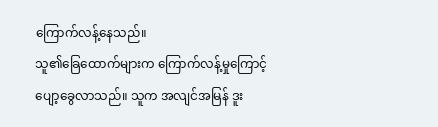ကြောက်လန့်နေသည်။
သူ၏ခြေထောက်များက ကြောက်လန့်မှုကြောင့် ပျော့ခွေလာသည်။ သူက အလျင်အမြန် ဒူး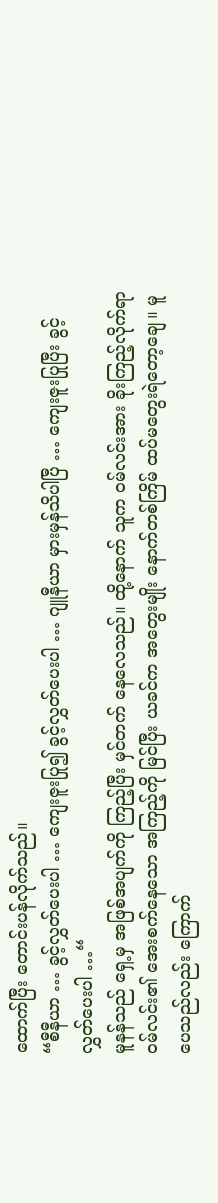ထောက်ပြီး တောင်းပန်လိုက်သည်။
“စီနီယာ … ခွင့်လွှတ်ပေးပါ … ကျေးဇူးပြု၍ ခွင့်လွှတ်ပေးပါ … ဂျူနီယာ မှားမှန်သိပါပြီ … ကျေးဇူးပြုပြီး ခွင့်လွှတ်ပေးပါ …“
မူနန်သည် ရှေ့မှ အဖြစ်အပျက်ကို ကြည့်ပြီး မှင်တက် နေလေသည်။ ထို့နောက် သူက ဝမ်လင်းအား ခိုးကြည့်လိုက်ရာ ဝမ်လင်း၏ အေးစက်နေသော အကြည့်ကို မြင်ပြီး ယခင်က အတွေးမျိုး နောက်တစ်ကြိမ် ထပ်မတွေးရဲတော့ချေ။ မူပေသည်လည်း ကြောက်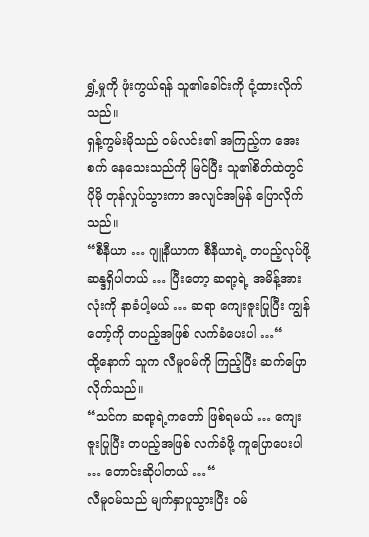ရွှံ့မှုကို ဖုံးကွယ်ရန် သူ၏ခေါင်းကို ငုံ့ထားလိုက်သည်။
ရှန့်ကွမ်းမိုသည် ဝမ်လင်း၏ အကြည့်က အေးစက် နေသေးသည်ကို မြင်ပြီး သူ၏စိတ်ထဲတွင် ပိုမို တုန်လှုပ်သွားကာ အလျင်အမြန် ပြောလိုက်သည်။
“စီနီယာ … ဂျူနီယာက စီနီယာရဲ့ တပည့်လုပ်ဖို့ ဆန္ဒရှိပါတယ် … ပြီးတော့ ဆရာ့ရဲ့ အမိန့်အားလုံးကို နာခံပါ့မယ် … ဆရာ ကျေးဇူးပြုပြီး ကျွန်တော့်ကို တပည့်အဖြစ် လက်ခံပေးပါ …“
ထို့နောက် သူက လီမူဝမ်ကို ကြည့်ပြီး ဆက်ပြောလိုက်သည်။
“သင်က ဆရာ့ရဲ့ကတော် ဖြစ်ရမယ် … ကျေးဇူးပြုပြီး တပည့်အဖြစ် လက်ခံဖို့ ကူပြောပေးပါ … တောင်းဆိုပါတယ် …“
လီမူဝမ်သည် မျက်နှာပူသွားပြီး ဝမ်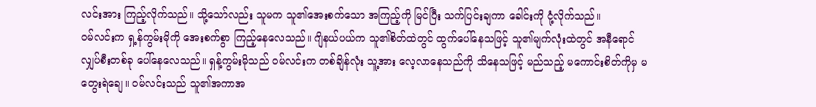လင်းအား ကြည့်လိုက်သည်။ သို့သော်လည်း သူမက သူ၏အေးစက်သော အကြည့်ကို မြင်ပြီး သက်ပြင်းချကာ ခေါင်းကို ငုံ့လိုက်သည်။
ဝမ်လင်းက ရှ့န်ကွမ်းမိုကို အေးစက်စွာ ကြည့်နေလေသည်။ ဂျိနယ်ပယ်က သူ၏စိတ်ထဲတွင် ထွက်ပေါ်နေသဖြင့် သူ၏မျက်လုံးထဲတွင် အနီရောင် လျှပ်စီးတစ်ခု ပေါ်နေလေသည်။ ရှန့်ကွမ်းမိုသည် ဝမ်လင်းက တစ်ချိန်လုံး သူ့အား လေ့လာနေသည်ကို သိနေသဖြင့် မည်သည့် မကောင်းစိတ်ကိုမှ မတွေးရဲချေ။ ဝမ်လင်းသည် သူ၏အကာအ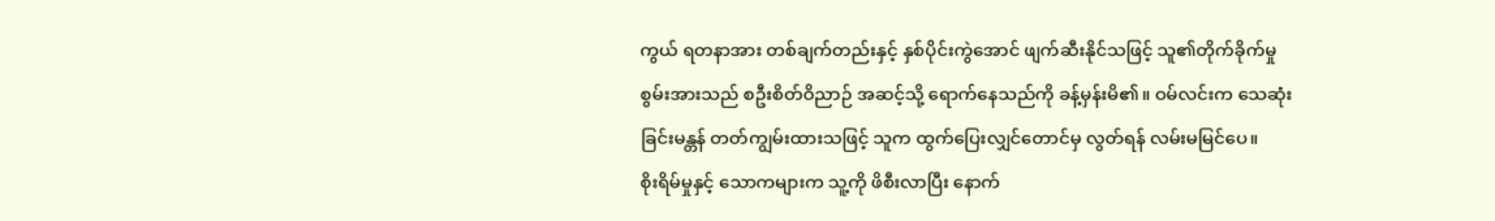ကွယ် ရတနာအား တစ်ချက်တည်းနှင့် နှစ်ပိုင်းကွဲအောင် ဖျက်ဆီးနိုင်သဖြင့် သူ၏တိုက်ခိုက်မှု စွမ်းအားသည် စဦးစိတ်ဝိညာဉ် အဆင့်သို့ ရောက်နေသည်ကို ခန့်မှန်းမိ၏။ ဝမ်လင်းက သေဆုံးခြင်းမန္တန် တတ်ကျွမ်းထားသဖြင့် သူက ထွက်ပြေးလျှင်တောင်မှ လွတ်ရန် လမ်းမမြင်ပေ။
စိုးရိမ်မှုနှင့် သောကများက သူ့ကို ဖိစီးလာပြီး နောက်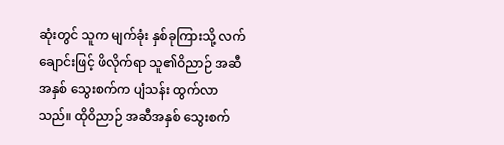ဆုံးတွင် သူက မျက်ခုံး နှစ်ခုကြားသို့ လက်ချောင်းဖြင့် ဖိလိုက်ရာ သူ၏ဝိညာဉ် အဆီအနှစ် သွေးစက်က ပျံသန်း ထွက်လာသည်။ ထိုဝိညာဉ် အဆီအနှစ် သွေးစက်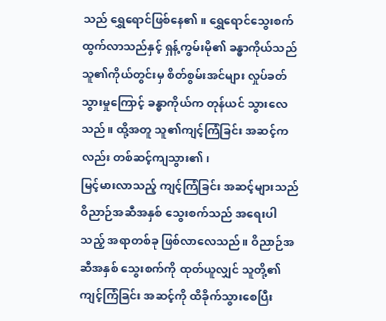သည် ရွှေရောင်ဖြစ်နေ၏။ ရွှေရောင်သွေးစက် ထွက်လာသည်နှင့် ရှန့်ကွမ်းမို၏ ခန္ဓာကိုယ်သည် သူ၏ကိုယ်တွင်းမှ စိတ်စွမ်းအင်များ လှုပ်ခတ် သွားမှုကြောင့် ခန္ဓာကိုယ်က တုန်ယင် သွားလေသည်။ ထို့အတူ သူ၏ကျင့်ကြံခြင်း အဆင့်ကလည်း တစ်ဆင့်ကျသွား၏၊
မြင့်မားလာသည့် ကျင့်ကြံခြင်း အဆင့်များသည် ဝိညာဉ်အဆီအနှစ် သွေးစက်သည် အရေးပါသည့် အရာတစ်ခု ဖြစ်လာလေသည်။ ဝိညာဉ်အဆီအနှစ် သွေးစက်ကို ထုတ်ယူလျှင် သူတို့၏ကျင့်ကြံခြင်း အဆင့်ကို ထိခိုက်သွားစေပြီး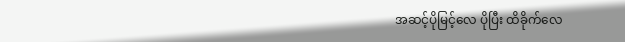အဆင့်ပိုမြင့်လေ ပိုပြီး ထိခိုက်လေ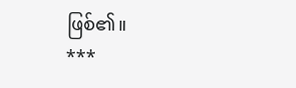ဖြစ်၏။
***